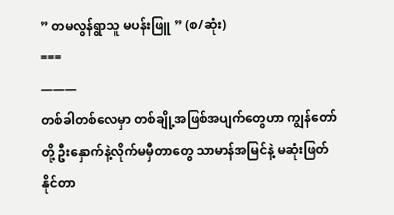” တမလွန်ရွာသူ မပန်းဖြူ ” (စ/ဆုံး)
===
———
တစ်ခါတစ်လေမှာ တစ်ချို့အဖြစ်အပျက်တွေဟာ ကျွန်တော်တို့ ဦးနှောက်နဲ့လိုက်မမှီတာတွေ သာမာန်အမြင်နဲ့ မဆုံးဖြတ်နိုင်တာ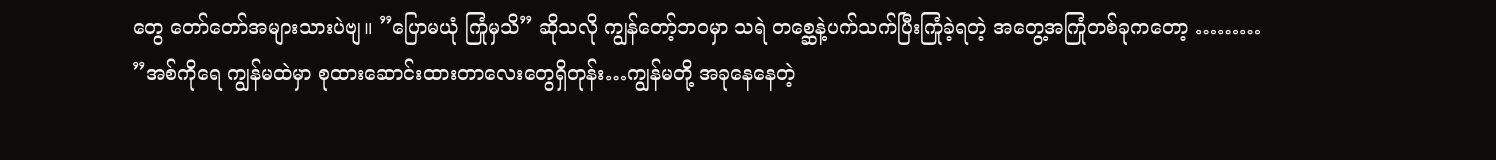တွေ တော်တော်အများသားပဲဗျ။ ”ပြောမယုံ ကြုံမှသိ” ဆိုသလို ကျွန်တော့်ဘဝမှာ သရဲ တစ္ဆေနဲ့ပက်သက်ပြီးကြုံခဲ့ရတဲ့ အတွေ့အကြုံတစ်ခုကတော့ ………
”အစ်ကိုရေ ကျွန်မထဲမှာ စုထားဆောင်းထားတာလေးတွေရှိတုန်း…ကျွန်မတို့ အခုနေနေတဲ့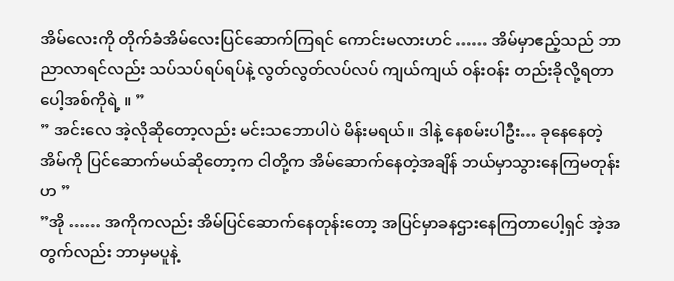အိမ်လေးကို တိုက်ခံအိမ်လေးပြင်ဆောက်ကြရင် ကောင်းမလားဟင် …… အိမ်မှာဧည့်သည် ဘာညာလာရင်လည်း သပ်သပ်ရပ်ရပ်နဲ့ လွတ်လွတ်လပ်လပ် ကျယ်ကျယ် ဝန်းဝန်း တည်းခိုလို့ရတာပေါ့အစ်ကိုရဲ့ ။ ”
” အင်းလေ အဲ့လိုဆိုတော့လည်း မင်းသဘောပါပဲ မိန်းမရယ်။ ဒါနဲ့ နေစမ်းပါဦး… ခုနေနေတဲ့အိမ်ကို ပြင်ဆောက်မယ်ဆိုတော့က ငါတို့က အိမ်ဆောက်နေတဲ့အချိန် ဘယ်မှာသွားနေကြမတုန်းဟ ”
”အို …… အကိုကလည်း အိမ်ပြင်ဆောက်နေတုန်းတော့ အပြင်မှာခနဌားနေကြတာပေါ့ရှင် အဲ့အတွက်လည်း ဘာမှမပူနဲ့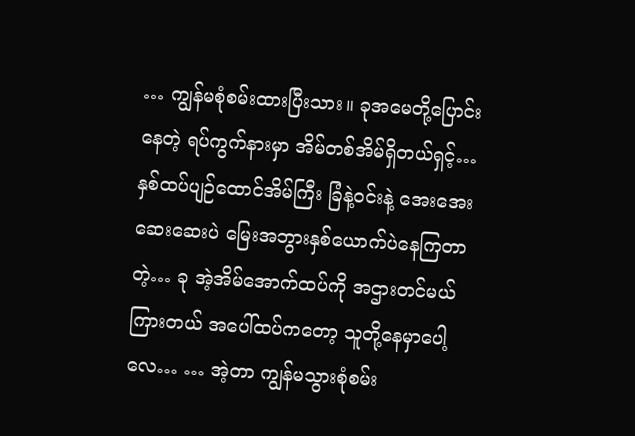… ကျွန်မစုံစမ်းထားပြီးသား။ ခုအမေတို့ပြောင်းနေတဲ့ ရပ်ကွက်နားမှာ အိမ်တစ်အိမ်ရှိတယ်ရှင့်… နှစ်ထပ်ပျဉ်ထောင်အိမ်ကြီး ခြံနဲ့ဝင်းနဲ့ အေးအေးဆေးဆေးပဲ မြေးအဘွားနှစ်ယောက်ပဲနေကြတာတဲ့… ခု အဲ့အိမ်အောက်ထပ်ကို အဌားတင်မယ်ကြားတယ် အပေါ်ထပ်ကတော့ သူတို့နေမှာပေါ့လေ… … အဲ့တာ ကျွန်မသွားစုံစမ်း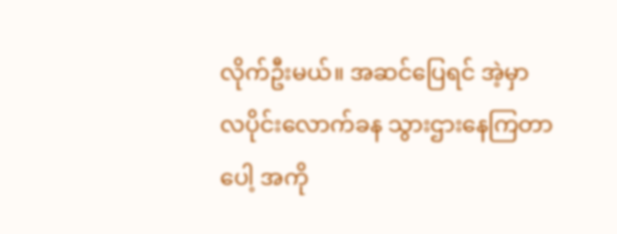လိုက်ဦးမယ်။ အဆင်ပြေရင် အဲ့မှာ လပိုင်းလောက်ခန သွားဌားနေကြတာပေါ့ အကို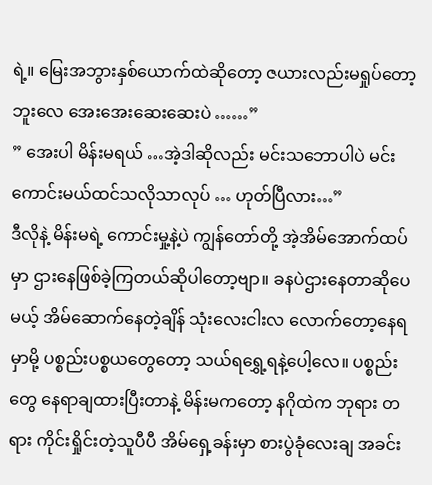ရဲ့။ မြေးအဘွားနှစ်ယောက်ထဲဆိုတော့ ဇယားလည်းမရှုပ်တော့ဘူးလေ အေးအေးဆေးဆေးပဲ ……”
” အေးပါ မိန်းမရယ် …အဲ့ဒါဆိုလည်း မင်းသဘောပါပဲ မင်းကောင်းမယ်ထင်သလိုသာလုပ် … ဟုတ်ပြီလား…”
ဒီလိုနဲ့ မိန်းမရဲ့ ကောင်းမှု့နဲ့ပဲ ကျွန်တော်တို့ အဲ့အိမ်အောက်ထပ်မှာ ဌားနေဖြစ်ခဲ့ကြတယ်ဆိုပါတော့ဗျာ။ ခနပဲဌားနေတာဆိုပေမယ့် အိမ်ဆောက်နေတဲ့ချိန် သုံးလေးငါးလ လောက်တော့နေရမှာမို့ ပစ္စည်းပစ္စယတွေတော့ သယ်ရရွှေ့ရနဲ့ပေါ့လေ။ ပစ္စည်းတွေ နေရာချထားပြီးတာနဲ့ မိန်းမကတော့ နဂိုထဲက ဘုရား တရား ကိုင်းရှိုင်းတဲ့သူပီပီ အိမ်ရှေ့ခန်းမှာ စားပွဲခုံလေးချ အခင်း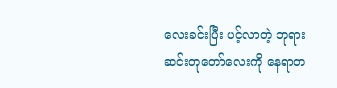လေးခင်းပြီး ပင့်လာတဲ့ ဘုရားဆင်းတုတော်လေးကို နေရာတ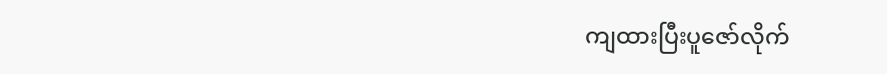ကျထားပြီးပူဇော်လိုက်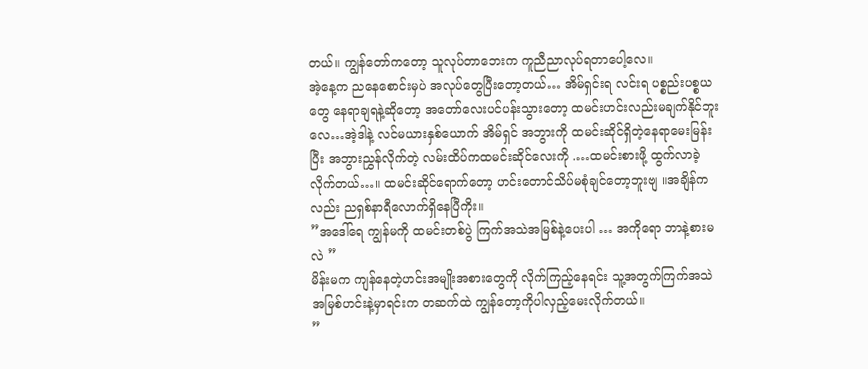တယ်။ ကျွန်တော်ကတော့ သူလုပ်တာဘေးက ကူညီညာလုပ်ရတာပေါ့လေ။
အဲ့နေ့က ညနေစောင်းမှပဲ အလုပ်တွေပြီးတော့တယ်… အိမ်ရှင်းရ လင်းရ ပစ္စည်းပစ္စယတွေ နေရာချရနဲ့ဆိုတော့ အတော်လေးပင်ပန်းသွားတော့ ထမင်းဟင်းလည်းမချက်နိုင်ဘူးလေ…အဲ့ဒါနဲ့ လင်မယားနှစ်ယောက် အိမ်ရှင် အဘွားကို ထမင်းဆိုင်ရှိတဲ့နေရာမေးမြန်းပြီး အဘွားညွှန်လိုက်တဲ့ လမ်းထိပ်ကထမင်းဆိုင်လေးကို .…ထမင်းစားဖို့ ထွက်လာခဲ့လိုက်တယ်…။ ထမင်းဆိုင်ရောက်တော့ ဟင်းတောင်သိပ်မစုံချင်တော့ဘူးဗျ ။အချိန်ကလည်း ညရှစ်နာရီလောက်ရှိနေပြီကိုး။
”အဒေါ်ရေ ကျွန်မကို ထမင်းတစ်ပွဲ ကြက်အသဲအမြစ်နဲ့ပေးပါ … အကိုရော ဘာနဲ့စားမလဲ ”
မိန်းမက ကျန်နေတဲ့ဟင်းအမျိုးအစားတွေကို လိုက်ကြည့်နေရင်း သူ့အတွက်ကြက်အသဲအမြစ်ဟင်းနဲ့မှာရင်းက တဆက်ထဲ ကျွန်တော့ကိုပါလှည့်မေးလိုက်တယ်။
”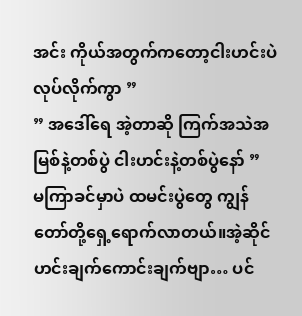အင်း ကိုယ်အတွက်ကတော့ငါးဟင်းပဲလုပ်လိုက်ကွာ ”
” အဒေါ်ရေ အဲ့တာဆို ကြက်အသဲအမြစ်နဲ့တစ်ပွဲ ငါးဟင်းနဲ့တစ်ပွဲနော် ”
မကြာခင်မှာပဲ ထမင်းပွဲတွေ ကျွန်တော်တို့ရှေ့ရောက်လာတယ်။အဲ့ဆိုင်ဟင်းချက်ကောင်းချက်ဗျာ… ပင်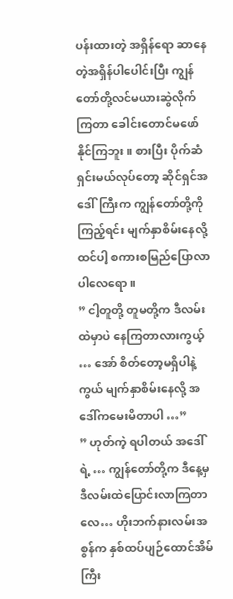ပန်းထားတဲ့ အရှိန်ရော ဆာနေတဲ့အရှိန်ပါပေါင်းပြီး ကျွန်တော်တို့လင်မယားဆွဲလိုက်ကြတာ ခေါင်းတောင်မဖော်နိုင်ကြဘူး။ စားပြီး ပိုက်ဆံရှင်းမယ်လုပ်တော့ ဆိုင်ရှင်အဒေါ်ကြီးက ကျွန်တော်တို့ကိုကြည့်ရင်း မျက်နှာစိမ်းနေလို့ထင်ပါ့ စကားစမြည်ပြောလာပါလေရော ။
” ငါ့တူတို့ တူမတို့က ဒီလမ်းထဲမှာပဲ နေကြတာလားကွယ့် … အော် စိတ်တော့မရှိပါနဲ့ကွယ် မျက်နှာစိမ်းနေလို့ အဒေါ်ကမေးမိတာပါ …”
” ဟုတ်ကဲ့ ရပါတယ် အဒေါ်ရဲ့ … ကျွန်တော်တို့က ဒီနေ့မှ ဒီလမ်းထဲပြောင်းလာကြတာလေ… ဟိုးဘက်နားလမ်းအစွန်က နှစ်ထပ်ပျဉ်ထောင်အိမ်ကြီး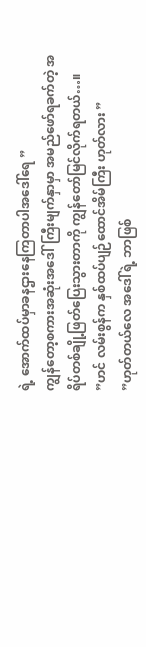ရဲ့ အောက်ထပ်မှာခနဌားနေကြတာပါအဒေါ်ရေ ”
ကျွန်တော့စကားအဆုံးအဒေါ်ကြီးမျက်နှာမှာ အမည်ဖော်ရခက်တဲ့ အရိပ်တစ်ချို့ဖြတ်ပြေးသွားတာကို ကျွန်တော်မြင်လိုက်ရတယ်…။
”ဟင် လမ်းစွန်က နှစ်ထပ်ပျဉ်ထောင်အိမ်ကြီး ဟုတ်လား ”
”ဟုတ်တယ်လေ အဒေါ်ရဲ့ ဘာဖြစ်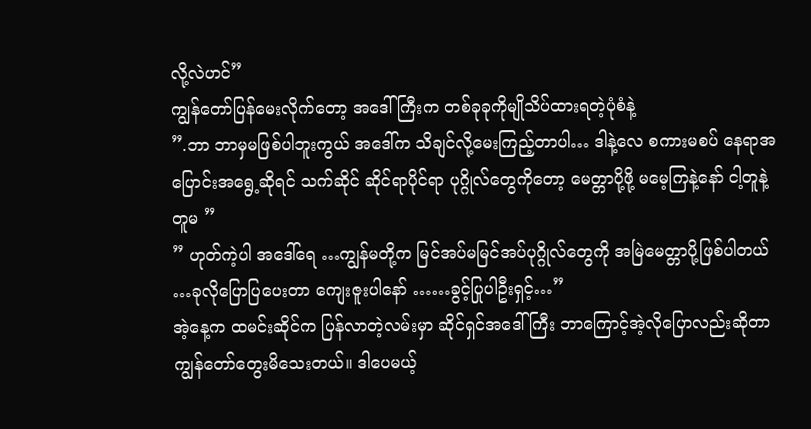လို့လဲဟင်”
ကျွန်တော်ပြန်မေးလိုက်တော့ အဒေါ်ကြီးက တစ်ခုခုကိုမျိုသိပ်ထားရတဲ့ပုံစံနဲ့
”.ဘာ ဘာမှမဖြစ်ပါဘူးကွယ် အဒေါ်က သိချင်လို့မေးကြည့်တာပါ… ဒါနဲ့လေ စကားမစပ် နေရာအပြောင်းအရွေ့ဆိုရင် သက်ဆိုင် ဆိုင်ရာပိုင်ရာ ပုဂ္ဂိုလ်တွေကိုတော့ မေတ္တာပို့ဖို့ မမေ့ကြနဲ့နော် ငါ့တူနဲ့တူမ ”
” ဟုတ်ကဲ့ပါ အဒေါ်ရေ …ကျွန်မတို့က မြင်အပ်မမြင်အပ်ပုဂ္ဂိုလ်တွေကို အမြဲမေတ္တာပို့ဖြစ်ပါတယ် …ခုလိုပြောပြပေးတာ ကျေးဇူးပါနော် ……ခွင့်ပြုပါဦးရှင့်…”
အဲ့နေ့က ထမင်းဆိုင်က ပြန်လာတဲ့လမ်းမှာ ဆိုင်ရှင်အဒေါ်ကြီး ဘာကြောင့်အဲ့လိုပြောလည်းဆိုတာ ကျွန်တော်တွေးမိသေးတယ်။ ဒါပေမယ့်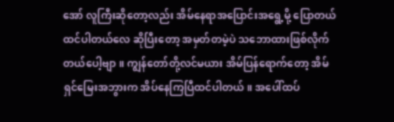အော် လူကြီးဆိုတော့လည်း အိမ်နေရာအပြောင်းအရွေ့မို့ ပြောတယ်ထင်ပါတယ်လေ ဆိုပြီးတော့ အမှတ်တမဲ့ပဲ သဘောထားဖြစ်လိုက်တယ်ပေါ့ဗျာ။ ကျွန်တော်တို့လင်မယား အိမ်ပြန်ရောက်တော့ အိမ်ရှင်မြေးအဘွားက အိပ်နေကြပြီထင်ပါတယ်။ အပေါ်ထပ်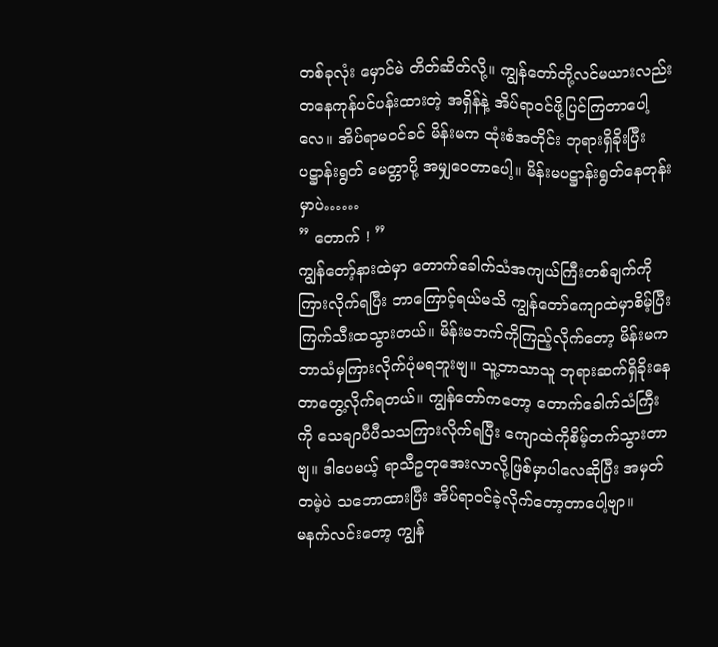တစ်ခုလုံး မှောင်မဲ တိတ်ဆိတ်လို့။ ကျွန်တော်တို့လင်မယားလည်း တနေကုန်ပင်ပန်းထားတဲ့ အရှိန်နဲ့ အိပ်ရာဝင်ဖို့ပြင်ကြတာပေါ့လေ။ အိပ်ရာမဝင်ခင် မိန်းမက ထုံးစံအတိုင်း ဘုရားရှိခိုးပြီး ပဋ္ဌာန်းရွတ် မေတ္တာပို့ အမျှဝေတာပေါ့။ မိန်းမပဋ္ဌာန်းရွတ်နေတုန်းမှာပဲ……
” တောက် ! ”
ကျွန်တော့်နားထဲမှာ တောက်ခေါက်သံအကျယ်ကြီးတစ်ချက်ကို ကြားလိုက်ရပြီး ဘာကြောင့်ရယ်မသိ ကျွန်တော်ကျောထဲမှာစိမ့်ပြီး ကြက်သီးထသွားတယ်။ မိန်းမဘက်ကိုကြည့်လိုက်တော့ မိန်းမကဘာသံမှကြားလိုက်ပုံမရဘူးဗျ။ သူ့ဘာသာသူ ဘုရားဆက်ရှိခိုးနေတာတွေ့လိုက်ရတယ်။ ကျွန်တော်ကတော့ တောက်ခေါက်သံကြီးကို သေချာပီပီသသကြားလိုက်ရပြီး ကျောထဲကိုစိမ့်တက်သွားတာဗျ။ ဒါပေမယ့် ရာသီဥတုအေးလာလို့ဖြစ်မှာပါလေဆိုပြီး အမှတ်တမဲ့ပဲ သဘောထားပြီး အိပ်ရာဝင်ခဲ့လိုက်တော့တာပေါ့ဗျာ။
မနက်လင်းတော့ ကျွန်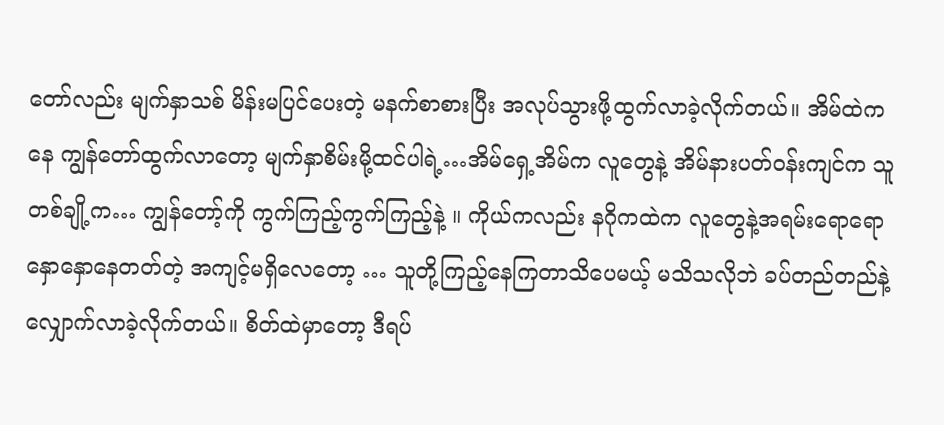တော်လည်း မျက်နှာသစ် မိန်းမပြင်ပေးတဲ့ မနက်စာစားပြီး အလုပ်သွားဖို့ထွက်လာခဲ့လိုက်တယ်။ အိမ်ထဲကနေ ကျွန်တော်ထွက်လာတော့ မျက်နှာစိမ်းမို့ထင်ပါရဲ့…အိမ်ရှေ့အိမ်က လူတွေနဲ့ အိမ်နားပတ်ဝန်းကျင်က သူတစ်ချို့က… ကျွန်တော့်ကို ကွက်ကြည့်ကွက်ကြည့်နဲ့ ။ ကိုယ်ကလည်း နဂိုကထဲက လူတွေနဲ့အရမ်းရောရော နှောနှောနေတတ်တဲ့ အကျင့်မရှိလေတော့ … သူတို့ကြည့်နေကြတာသိပေမယ့် မသိသလိုဘဲ ခပ်တည်တည်နဲ့ လျှောက်လာခဲ့လိုက်တယ်။ စိတ်ထဲမှာတော့ ဒီရပ်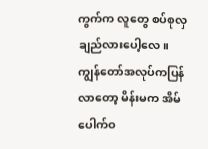ကွက်က လူတွေ စပ်စုလှချည်လားပေါ့လေ။
ကျွန်တော်အလုပ်ကပြန်လာတော့ မိန်းမက အိမ်ပေါက်ဝ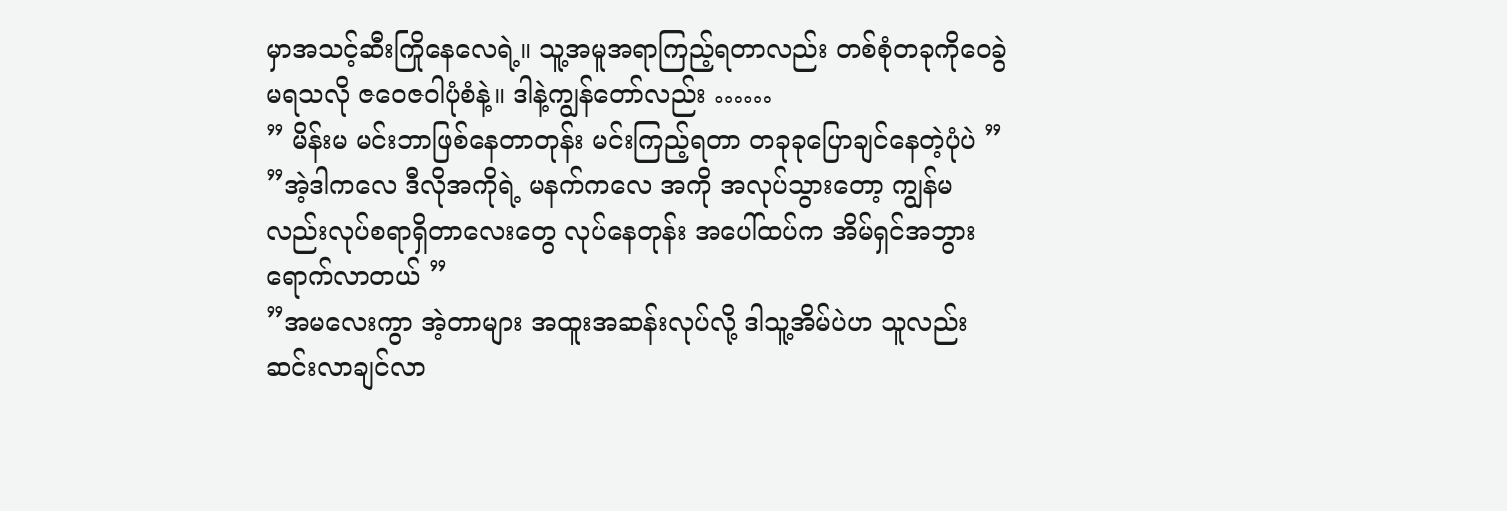မှာအသင့်ဆီးကြိုနေလေရဲ့။ သူ့အမူအရာကြည့်ရတာလည်း တစ်စုံတခုကိုဝေခွဲမရသလို ဇဝေဇဝါပုံစံနဲ့။ ဒါနဲ့ကျွန်တော်လည်း ……
” မိန်းမ မင်းဘာဖြစ်နေတာတုန်း မင်းကြည့်ရတာ တခုခုပြောချင်နေတဲ့ပုံပဲ ”
”အဲ့ဒါကလေ ဒီလိုအကိုရဲ့ မနက်ကလေ အကို အလုပ်သွားတော့ ကျွန်မလည်းလုပ်စရာရှိတာလေးတွေ လုပ်နေတုန်း အပေါ်ထပ်က အိမ်ရှင်အဘွားရောက်လာတယ် ”
”အမလေးကွာ အဲ့တာများ အထူးအဆန်းလုပ်လို့ ဒါသူ့အိမ်ပဲဟ သူလည်းဆင်းလာချင်လာ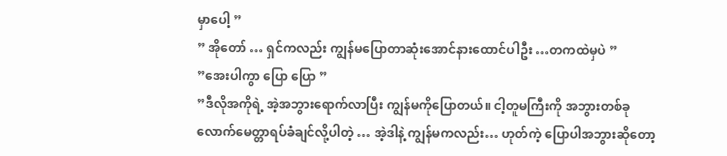မှာပေါ့ ”
” အိုတော် … ရှင်ကလည်း ကျွန်မပြောတာဆုံးအောင်နားထောင်ပါဦး …တကထဲမှပဲ ”
”အေးပါကွာ ပြော ပြော ”
”ဒီလိုအကိုရဲ့ အဲ့အဘွားရောက်လာပြီး ကျွန်မကိုပြောတယ်။ ငါ့တူမကြီးကို အဘွားတစ်ခုလောက်မေတ္တာရပ်ခံချင်လို့ပါတဲ့ … အဲ့ဒါနဲ့ ကျွန်မကလည်း… ဟုတ်ကဲ့ ပြောပါအဘွားဆိုတော့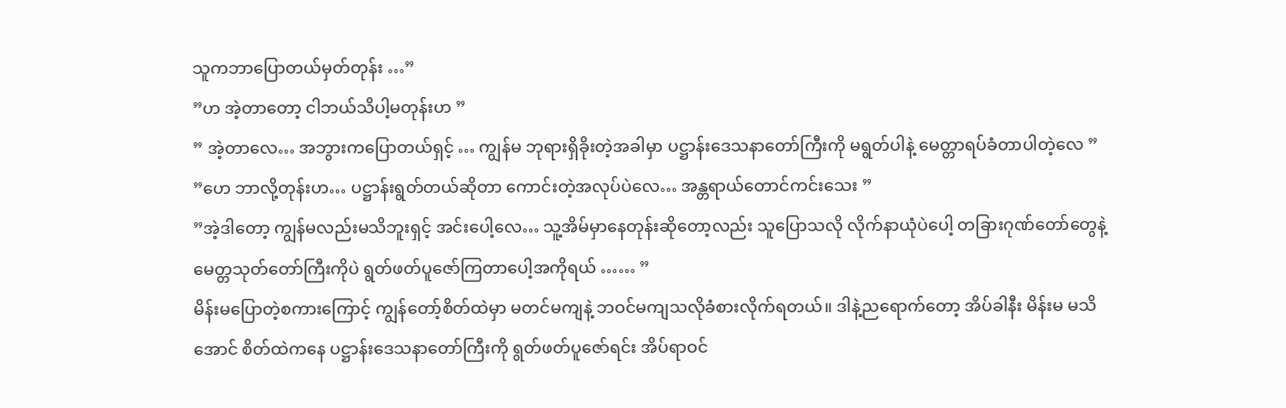သူကဘာပြောတယ်မှတ်တုန်း …”
”ဟ အဲ့တာတော့ ငါဘယ်သိပါ့မတုန်းဟ ”
” အဲ့တာလေ… အဘွားကပြောတယ်ရှင့် … ကျွန်မ ဘုရားရှိခိုးတဲ့အခါမှာ ပဋ္ဌာန်းဒေသနာတော်ကြီးကို မရွတ်ပါနဲ့ မေတ္တာရပ်ခံတာပါတဲ့လေ ”
”ဟေ ဘာလို့တုန်းဟ… ပဋ္ဌာန်းရွတ်တယ်ဆိုတာ ကောင်းတဲ့အလုပ်ပဲလေ… အန္တရာယ်တောင်ကင်းသေး ”
”အဲ့ဒါတော့ ကျွန်မလည်းမသိဘူးရှင့် အင်းပေါ့လေ… သူ့အိမ်မှာနေတုန်းဆိုတော့လည်း သူပြောသလို လိုက်နာယုံပဲပေါ့ တခြားဂုဏ်တော်တွေနဲ့ မေတ္တသုတ်တော်ကြီးကိုပဲ ရွတ်ဖတ်ပူဇော်ကြတာပေါ့အကိုရယ် …… ”
မိန်းမပြောတဲ့စကားကြောင့် ကျွန်တော့်စိတ်ထဲမှာ မတင်မကျနဲ့ ဘဝင်မကျသလိုခံစားလိုက်ရတယ်။ ဒါနဲ့ညရောက်တော့ အိပ်ခါနီး မိန်းမ မသိအောင် စိတ်ထဲကနေ ပဋ္ဌာန်းဒေသနာတော်ကြီးကို ရွတ်ဖတ်ပူဇော်ရင်း အိပ်ရာဝင်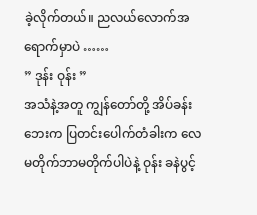ခဲ့လိုက်တယ်။ ညလယ်လောက်အရောက်မှာပဲ ……
” ဒုန်း ဝုန်း ”
အသံနဲ့အတူ ကျွန်တော်တို့ အိပ်ခန်းဘေးက ပြတင်းပေါက်တံခါးက လေမတိုက်ဘာမတိုက်ပါပဲနဲ့ ဝုန်း ခနဲပွင့်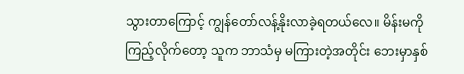သွားတာကြောင့် ကျွန်တော်လန့်နိုးလာခဲ့ရတယ်လေ။ မိန်းမကို ကြည့်လိုက်တော့ သူက ဘာသံမှ မကြားတဲ့အတိုင်း ဘေးမှာနှစ်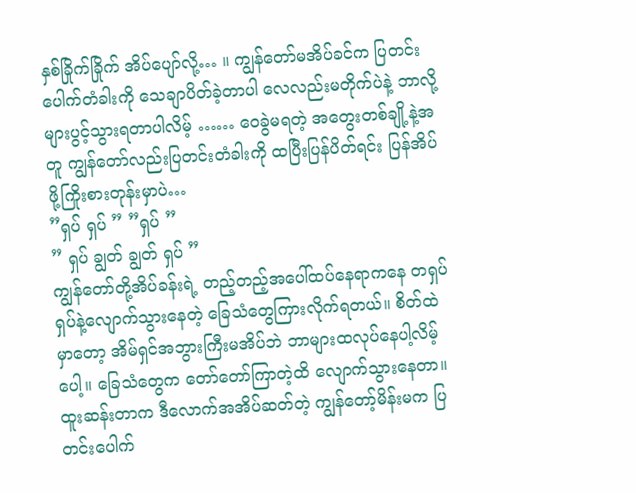နှစ်ခြိုက်ခြိုက် အိပ်ပျော်လို့… ။ ကျွန်တော်မအိပ်ခင်က ပြတင်းပေါက်တံခါးကို သေချာပိတ်ခဲ့တာပါ လေလည်းမတိုက်ပဲနဲ့ ဘာလို့များပွင့်သွားရတာပါလိမ့် …… ဝေခွဲမရတဲ့ အတွေးတစ်ချို့နဲ့အတူ ကျွန်တော်လည်းပြတင်းတံခါးကို ထပြီးပြန်ပိတ်ရင်း ပြန်အိပ်ဖို့ကြိုးစားတုန်းမှာပဲ…
”ရှပ် ရှပ် ” ”ရှပ် ”
” ရှပ် ချွတ် ချွတ် ရှပ် ”
ကျွန်တော်တို့အိပ်ခန်းရဲ့ တည့်တည့်အပေါ်ထပ်နေရာကနေ တရှပ်ရှပ်နဲ့လျောက်သွားနေတဲ့ ခြေသံတွေကြားလိုက်ရတယ်။ စိတ်ထဲမှာတော့ အိမ်ရှင်အဘွားကြီးမအိပ်ဘဲ ဘာများထလုပ်နေပါ့လိမ့်ပေါ့။ ခြေသံတွေက တော်တော်ကြာတဲ့ထိ လျောက်သွားနေတာ။ ထူးဆန်းတာက ဒီလောက်အအိပ်ဆတ်တဲ့ ကျွန်တော့်မိန်းမက ပြတင်းပေါက်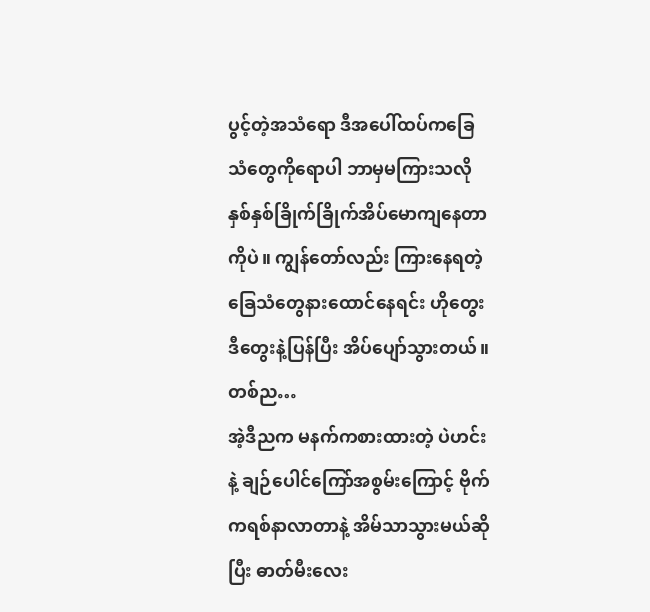ပွင့်တဲ့အသံရော ဒီအပေါ်ထပ်ကခြေသံတွေကိုရောပါ ဘာမှမကြားသလို နှစ်နှစ်ခြိုက်ခြိုက်အိပ်မောကျနေတာကိုပဲ။ ကျွန်တော်လည်း ကြားနေရတဲ့ ခြေသံတွေနားထောင်နေရင်း ဟိုတွေး ဒီတွေးနဲ့ပြန်ပြီး အိပ်ပျော်သွားတယ်။
တစ်ည…
အဲ့ဒီညက မနက်ကစားထားတဲ့ ပဲဟင်းနဲ့ ချဉ်ပေါင်ကြော်အစွမ်းကြောင့် ဗိုက်ကရစ်နာလာတာနဲ့ အိမ်သာသွားမယ်ဆိုပြီး ဓာတ်မီးလေး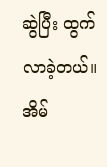ဆွဲပြီး ထွက်လာခဲ့တယ်။ အိမ်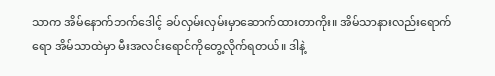သာက အိမ်နောက်ဘက်ဒေါင့် ခပ်လှမ်းလှမ်းမှာဆောက်ထားတာကိုး။ အိမ်သာနားလည်းရောက်ရော အိမ်သာထဲမှာ မီးအလင်းရောင်ကိုတွေ့လိုက်ရတယ်။ ဒါနဲ့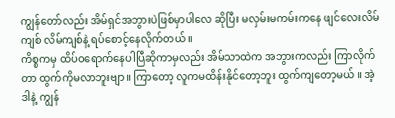ကျွန်တော်လည်း အိမ်ရှင်အဘွားပဲဖြစ်မှာပါလေ ဆိုပြီး မလှမ်းမကမ်းကနေ ဖျင်လေးလိမ်ကျစ် လိမ်ကျစ်နဲ့ ရပ်စောင့်နေလိုက်တယ် ။
ကိစ္စကမှ ထိပ်ဝရောက်နေပါပြီဆိုကာမှလည်း အိမ်သာထဲက အဘွားကလည်း ကြာလိုက်တာ ထွက်ကိုမလာဘူးဗျာ။ ကြာတော့ လူကမထိန်းနိုင်တော့ဘူး ထွက်ကျတော့မယ် ။ အဲ့ဒါနဲ့ ကျွန်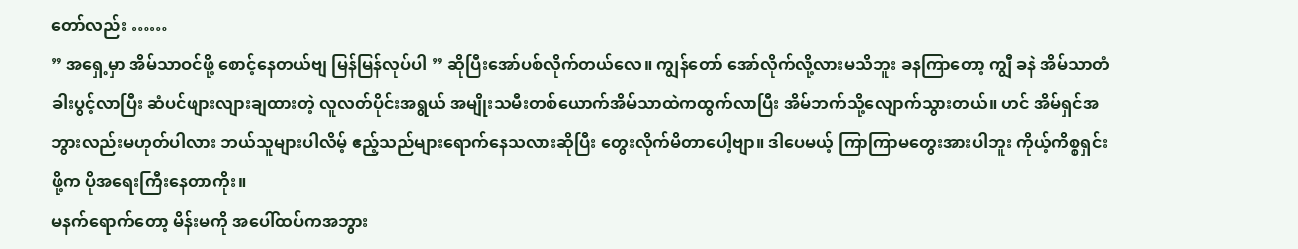တော်လည်း ……
” အရှေ့မှာ အိမ်သာဝင်ဖို့ စောင့်နေတယ်ဗျ မြန်မြန်လုပ်ပါ ” ဆိုပြီးအော်ပစ်လိုက်တယ်လေ။ ကျွန်တော် အော်လိုက်လို့လားမသိဘူး ခနကြာတော့ ကျွီ ခနဲ အိမ်သာတံခါးပွင့်လာပြီး ဆံပင်ဖျားလျားချထားတဲ့ လူလတ်ပိုင်းအရွယ် အမျိုးသမီးတစ်ယောက်အိမ်သာထဲကထွက်လာပြီး အိမ်ဘက်သို့လျောက်သွားတယ်။ ဟင် အိမ်ရှင်အဘွားလည်းမဟုတ်ပါလား ဘယ်သူများပါလိမ့် ဧည့်သည်များရောက်နေသလားဆိုပြီး တွေးလိုက်မိတာပေါ့ဗျာ။ ဒါပေမယ့် ကြာကြာမတွေးအားပါဘူး ကိုယ့်ကိစ္စရှင်းဖို့က ပိုအရေးကြီးနေတာကိုး။
မနက်ရောက်တော့ မိန်းမကို အပေါ်ထပ်ကအဘွား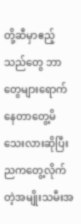တို့ဆီမှာဧည့်သည်တွေ ဘာတွေများရောက်နေတာတွေ့မိသေးလားဆိုပြီး ညကတွေ့လိုက်တဲ့အမျိုးသမီးအ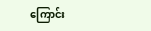ကြောင်း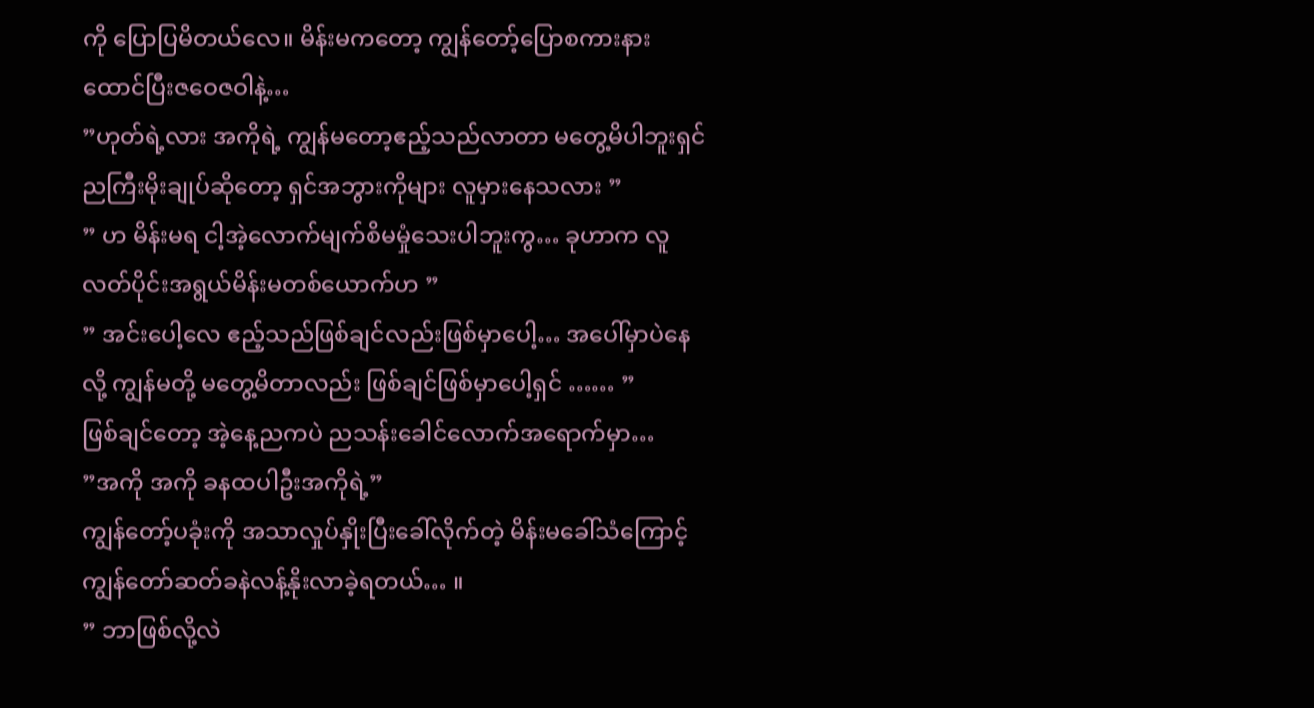ကို ပြောပြမိတယ်လေ။ မိန်းမကတော့ ကျွန်တော့်ပြောစကားနားထောင်ပြီးဇဝေဇဝါနဲ့…
”ဟုတ်ရဲ့လား အကိုရဲ့ ကျွန်မတော့ဧည့်သည်လာတာ မတွေ့မိပါဘူးရှင် ညကြီးမိုးချုပ်ဆိုတော့ ရှင်အဘွားကိုများ လူမှားနေသလား ”
” ဟ မိန်းမရ ငါ့အဲ့လောက်မျက်စိမမှုံသေးပါဘူးကွ… ခုဟာက လူလတ်ပိုင်းအရွယ်မိန်းမတစ်ယောက်ဟ ”
” အင်းပေါ့လေ ဧည့်သည်ဖြစ်ချင်လည်းဖြစ်မှာပေါ့… အပေါ်မှာပဲနေလို့ ကျွန်မတို့ မတွေ့မိတာလည်း ဖြစ်ချင်ဖြစ်မှာပေါ့ရှင် …… ”
ဖြစ်ချင်တော့ အဲ့နေ့ညကပဲ ညသန်းခေါင်လောက်အရောက်မှာ…
”အကို အကို ခနထပါဦးအကိုရဲ့”
ကျွန်တော့်ပခုံးကို အသာလှုပ်နှိုးပြီးခေါ်လိုက်တဲ့ မိန်းမခေါ်သံကြောင့် ကျွန်တော်ဆတ်ခနဲလန့်နိုးလာခဲ့ရတယ်… ။
” ဘာဖြစ်လို့လဲ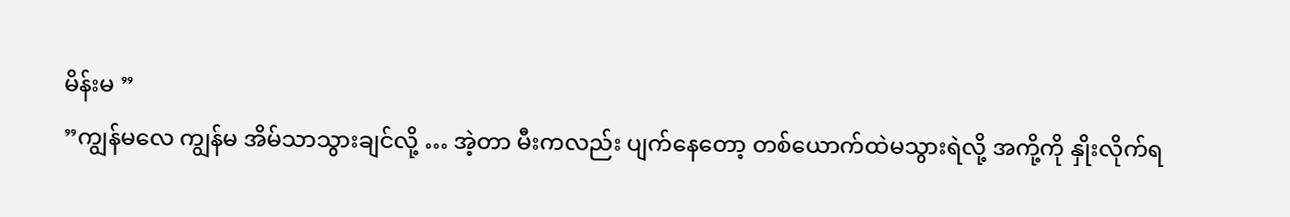မိန်းမ ”
”ကျွန်မလေ ကျွန်မ အိမ်သာသွားချင်လို့ … အဲ့တာ မီးကလည်း ပျက်နေတော့ တစ်ယောက်ထဲမသွားရဲလို့ အကို့ကို နှိုးလိုက်ရ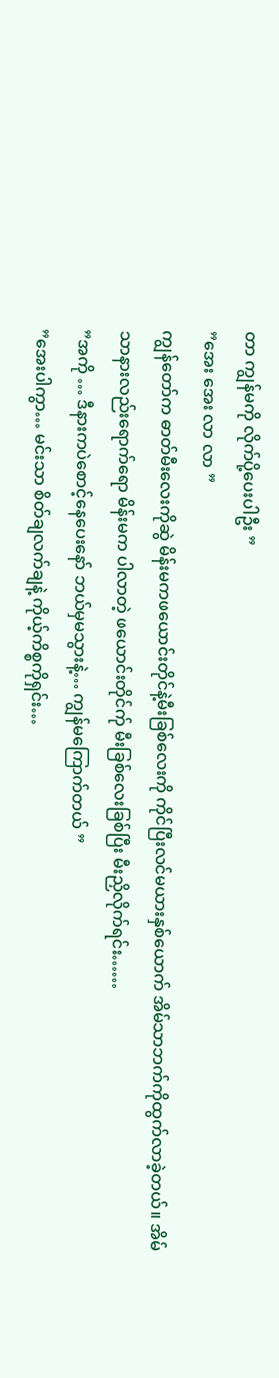တာ ကျွန်မကို လိုက်ပို့ပေးပါဦး ”
”အေး အေး လာ လာ ”
ကျွန်တော်က ဓာတ်မီးလေးကိုဆွဲ မိန်းမကဖယောင်းတိုင်နဲ့မီးခြစ်လေးကို ကိုင်ပြီးလင်မယားနှစ်ယောက် အိမ်သာဘက်ကိုထွက်လာခဲ့တယ်။ အိမ်သာနားလည်းရောက်ရော မိန်းမက ပါလာတဲ့ ဖယောင်းတိုင်က်ု မီးခြစ်လေးခြစ်ပြီး မီးညှိလိုက်ရင်း……
”အကို … ဒီနားကပဲစောင့်နေပေးနော် ဘယ်မှမသွားနဲ့… ကျွန်မကြောက်တယ် ”
”အေးပါကွာ… မင်းသာ စိတ်ချလက်ချနဲ့ ကိုယ့်ကိစ္စကိုရှင်း…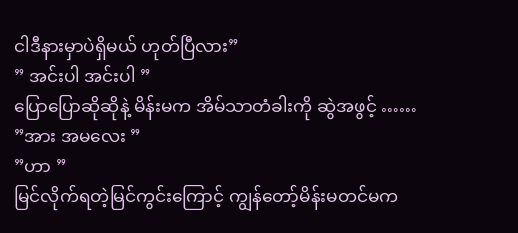ငါဒီနားမှာပဲရှိမယ် ဟုတ်ပြီလား”
” အင်းပါ အင်းပါ ”
ပြောပြောဆိုဆိုနဲ့ မိန်းမက အိမ်သာတံခါးကို ဆွဲအဖွင့် ……
”အား အမလေး ”
”ဟာ ”
မြင်လိုက်ရတဲ့မြင်ကွင်းကြောင့် ကျွန်တော့်မိန်းမတင်မက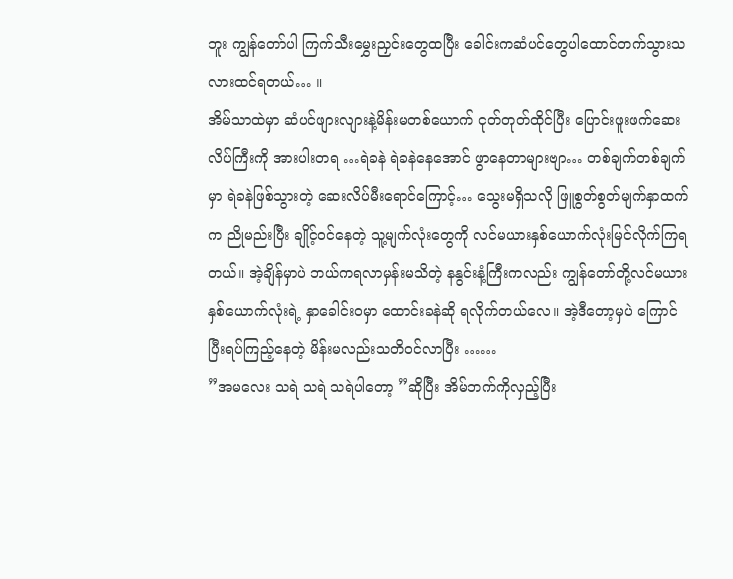ဘူး ကျွန်တော်ပါ ကြက်သီးမွှေးညှင်းတွေထပြီး ခေါင်းကဆံပင်တွေပါထောင်တက်သွားသလားထင်ရတယ်… ။
အိမ်သာထဲမှာ ဆံပင်ဖျားလျားနဲ့မိန်းမတစ်ယောက် ငုတ်တုတ်ထိုင်ပြီး ပြောင်းဖူးဖက်ဆေးလိပ်ကြီးကို အားပါးတရ …ရဲခနဲ ရဲခနဲနေအောင် ဖွာနေတာများဗျာ… တစ်ချက်တစ်ချက်မှာ ရဲခနဲဖြစ်သွားတဲ့ ဆေးလိပ်မီးရောင်ကြောင့်… သွေးမရှိသလို ဖြူစွတ်စွတ်မျက်နှာထက်က ညိုမည်းပြီး ချိုင့်ဝင်နေတဲ့ သူ့မျက်လုံးတွေကို လင်မယားနှစ်ယောက်လုံးမြင်လိုက်ကြရတယ်။ အဲ့ချိန်မှာပဲ ဘယ်ကရလာမှန်းမသိတဲ့ နနွင်းနံ့ကြီးကလည်း ကျွန်တော်တို့လင်မယားနှစ်ယောက်လုံးရဲ့ နှာခေါင်းဝမှာ ထောင်းခနဲဆို ရလိုက်တယ်လေ။ အဲ့ဒီတော့မှပဲ ကြောင်ပြီးရပ်ကြည့်နေတဲ့ မိန်းမလည်းသတိဝင်လာပြီး ……
”အမလေး သရဲ သရဲ သရဲပါတော့ ”ဆိုပြီး အိမ်ဘက်ကိုလှည့်ပြီး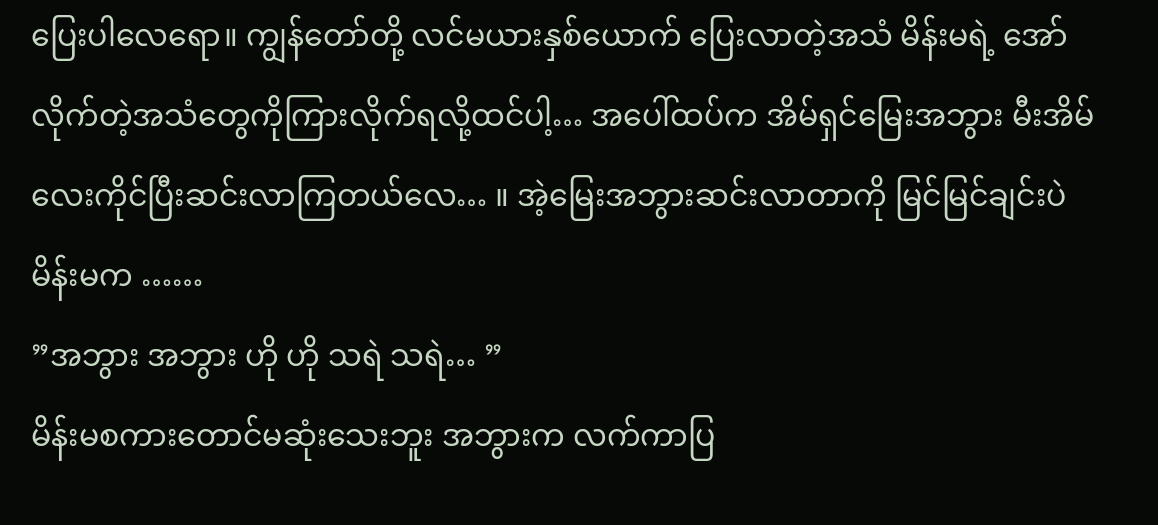ပြေးပါလေရော။ ကျွန်တော်တို့ လင်မယားနှစ်ယောက် ပြေးလာတဲ့အသံ မိန်းမရဲ့ အော်လိုက်တဲ့အသံတွေကိုကြားလိုက်ရလို့ထင်ပါ့… အပေါ်ထပ်က အိမ်ရှင်မြေးအဘွား မီးအိမ်လေးကိုင်ပြီးဆင်းလာကြတယ်လေ… ။ အဲ့မြေးအဘွားဆင်းလာတာကို မြင်မြင်ချင်းပဲ မိန်းမက ……
”အဘွား အဘွား ဟို ဟို သရဲ သရဲ… ”
မိန်းမစကားတောင်မဆုံးသေးဘူး အဘွားက လက်ကာပြ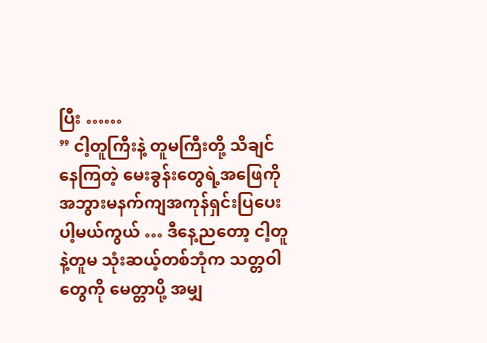ပြီး ……
” ငါ့တူကြီးနဲ့ တူမကြီးတို့ သိချင်နေကြတဲ့ မေးခွန်းတွေရဲ့အဖြေကို အဘွားမနက်ကျအကုန်ရှင်းပြပေးပါ့မယ်ကွယ် … ဒီနေ့ညတော့ ငါ့တူနဲ့တူမ သုံးဆယ့်တစ်ဘုံက သတ္တဝါတွေကို မေတ္တာပို့ အမျှ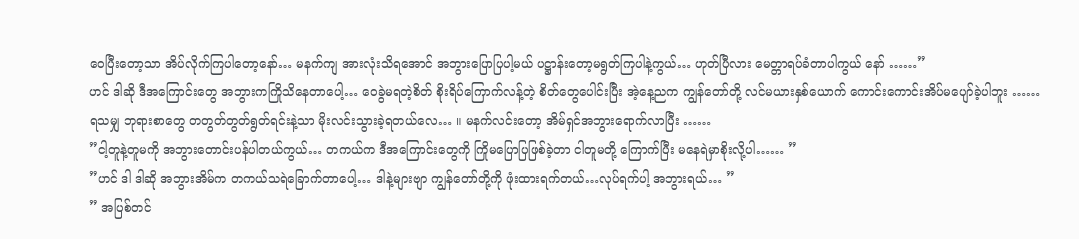ဝေပြီးတော့သာ အိပ်လိုက်ကြပါတော့နော်… မနက်ကျ အားလုံးသိရအောင် အဘွားပြောပြပါ့မယ် ပဋ္ဌာန်းတော့မရွတ်ကြပါနဲ့ကွယ်… ဟုတ်ပြီလား မေတ္တာရပ်ခံတာပါကွယ် နော် ……”
ဟင် ဒါဆို ဒီအကြောင်းတွေ အဘွားကကြိုသိနေတာပေါ့… ဝေခွဲမရတဲ့စိတ် စိုးရိပ်ကြောက်လန့်တဲ့ စိတ်တွေပေါင်းပြီး အဲ့နေ့ညက ကျွန်တော်တို့ လင်မယားနှစ်ယောက် ကောင်းကောင်းအိပ်မပျော်ခဲ့ပါဘူး …… ရသမျှ ဘုရားစာတွေ တတွတ်တွတ်ရွတ်ရင်းနဲ့သာ မိုးလင်းသွားခဲ့ရတယ်လေ… ။ မနက်လင်းတော့ အိမ်ရှင်အဘွားရောက်လာပြီး ……
”ငါ့တူနဲ့တူမကို အဘွားတောင်းပန်ပါတယ်ကွယ်… တကယ်က ဒီအကြောင်းတွေကို ကြိုမပြောပြဖြစ်ခဲ့တာ ငါတူမတို့ ကြောက်ပြီး မနေရဲမှာစိုးလို့ပါ…… ”
”ဟင် ဒါ ဒါဆို အဘွားအိမ်က တကယ်သရဲခြောက်တာပေါ့… ဒါနဲ့များဗျာ ကျွန်တော်တို့ကို ဖုံးထားရက်တယ်…လုပ်ရက်ပါ့ အဘွားရယ်… ”
” အပြစ်တင်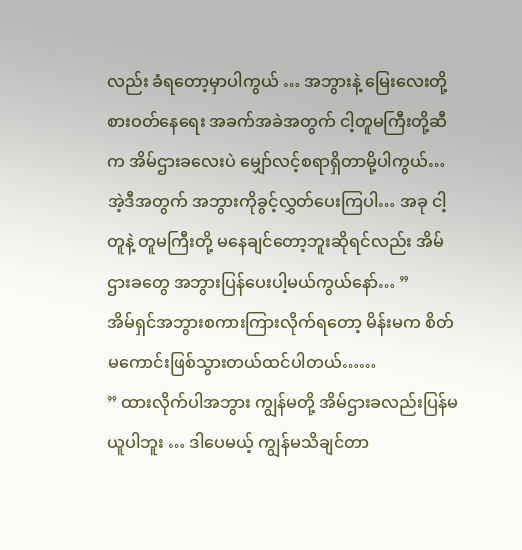လည်း ခံရတော့မှာပါကွယ် … အဘွားနဲ့ မြေးလေးတို့ စားဝတ်နေရေး အခက်အခဲအတွက် ငါ့တူမကြီးတို့ဆီက အိမ်ဌားခလေးပဲ မျှော်လင့်စရာရှိတာမို့ပါကွယ်… အဲ့ဒီအတွက် အဘွားကိုခွင့်လွှတ်ပေးကြပါ… အခု ငါ့တူနဲ့ တူမကြီးတို့ မနေချင်တော့ဘူးဆိုရင်လည်း အိမ်ဌားခတွေ အဘွားပြန်ပေးပါ့မယ်ကွယ်နော်… ”
အိမ်ရှင်အဘွားစကားကြားလိုက်ရတော့ မိန်းမက စိတ်မကောင်းဖြစ်သွားတယ်ထင်ပါတယ်……
” ထားလိုက်ပါအဘွား ကျွန်မတို့ အိမ်ဌားခလည်းပြန်မယူပါဘူး … ဒါပေမယ့် ကျွန်မသိချင်တာ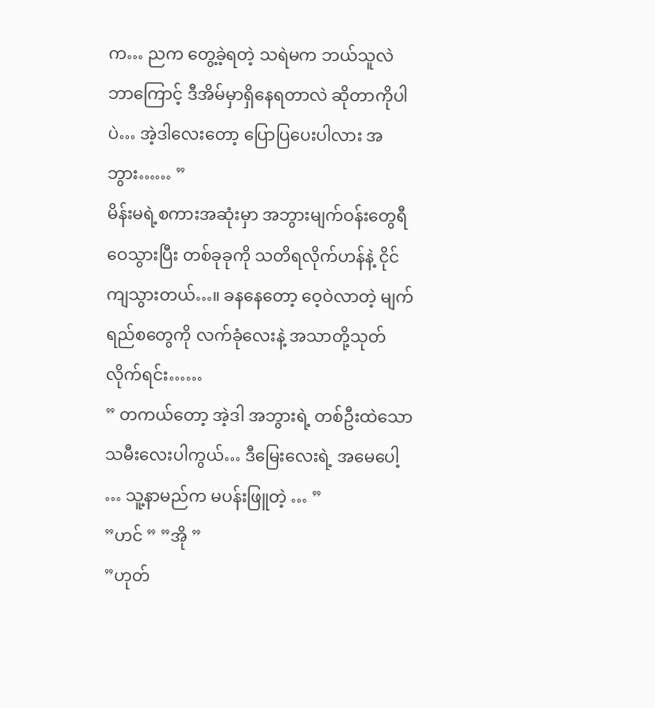က… ညက တွေ့ခဲ့ရတဲ့ သရဲမက ဘယ်သူလဲ ဘာကြောင့် ဒီအိမ်မှာရှိနေရတာလဲ ဆိုတာကိုပါပဲ… အဲ့ဒါလေးတော့ ပြောပြပေးပါလား အဘွား…… ”
မိန်းမရဲ့စကားအဆုံးမှာ အဘွားမျက်ဝန်းတွေရီဝေသွားပြီး တစ်ခုခုကို သတိရလိုက်ဟန်နဲ့ ငိုင်ကျသွားတယ်…။ ခနနေတော့ ဝေ့ဝဲလာတဲ့ မျက်ရည်စတွေကို လက်ခုံလေးနဲ့ အသာတို့သုတ်လိုက်ရင်း……
” တကယ်တော့ အဲ့ဒါ အဘွားရဲ့ တစ်ဦးထဲသော သမီးလေးပါကွယ်… ဒီမြေးလေးရဲ့ အမေပေါ့ … သူ့နာမည်က မပန်းဖြူတဲ့ … ”
”ဟင် ” ”အို ”
”ဟုတ်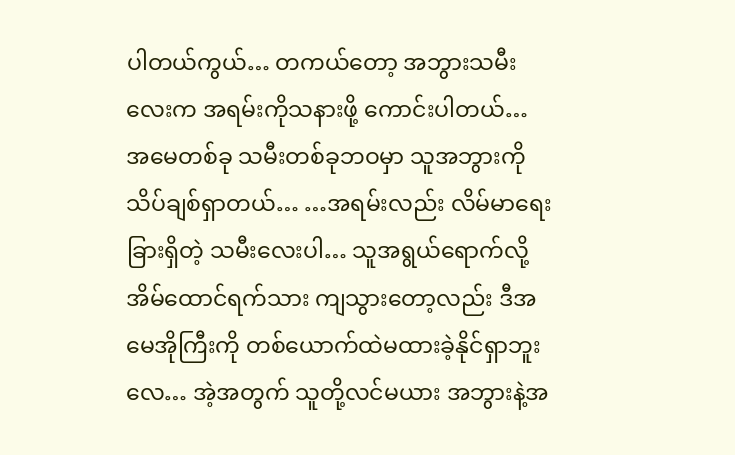ပါတယ်ကွယ်… တကယ်တော့ အဘွားသမီးလေးက အရမ်းကိုသနားဖို့ ကောင်းပါတယ်… အမေတစ်ခု သမီးတစ်ခုဘဝမှာ သူအဘွားကို သိပ်ချစ်ရှာတယ်… …အရမ်းလည်း လိမ်မာရေးခြားရှိတဲ့ သမီးလေးပါ… သူအရွယ်ရောက်လို့ အိမ်ထောင်ရက်သား ကျသွားတော့လည်း ဒီအမေအိုကြီးကို တစ်ယောက်ထဲမထားခဲ့နိုင်ရှာဘူးလေ… အဲ့အတွက် သူတို့လင်မယား အဘွားနဲ့အ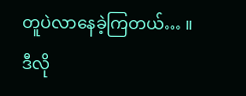တူပဲလာနေခဲ့ကြတယ်… ။ ဒီလို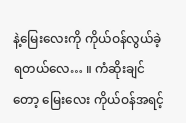နဲ့မြေးလေးကို ကိုယ်ဝန်လွယ်ခဲ့ရတယ်လေ… ။ ကံဆိုးချင်တော့ မြေးလေး ကိုယ်ဝန်အရင့်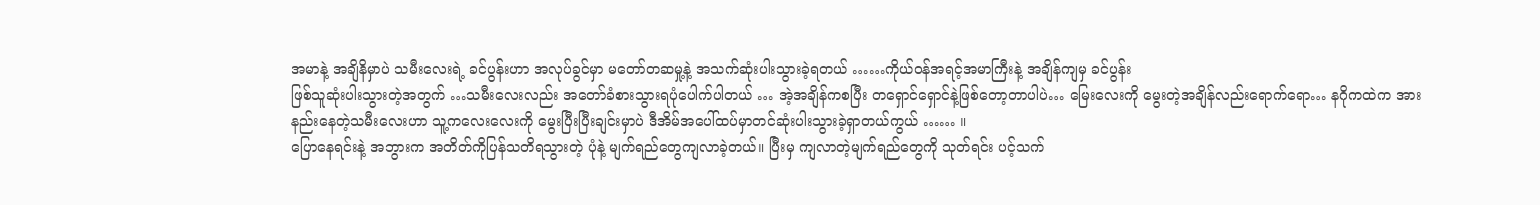အမာနဲ့ အချိနိမှာပဲ သမီးလေးရဲ့ ခင်ပွန်းဟာ အလုပ်ခွင်မှာ မတော်တဆမှု့နဲ့ အသက်ဆုံးပါးသွားခဲ့ရတယ် ……ကိုယ်ဝန်အရင့်အမာကြီးနဲ့ အချိန်ကျမှ ခင်ပွန်း
ဖြစ်သူဆုံးပါးသွားတဲ့အတွက် …သမီးလေးလည်း အတော်ခံစားသွားရပုံပေါက်ပါတယ် … အဲ့အချိန်ကစပြီး တရှောင်ရှောင်နဲ့ဖြစ်တော့တာပါပဲ… မြေးလေးကို မွေးတဲ့အချိန်လည်းရောက်ရော… နဂိုကထဲက အားနည်းနေတဲ့သမီးလေးဟာ သူ့ကလေးလေးကို မွေးပြီးပြီးချင်းမှာပဲ ဒီအိမ်အပေါ်ထပ်မှာတင်ဆုံးပါးသွားခဲ့ရှာတယ်ကွယ် …… ။
ပြောနေရင်းနဲ့ အဘွားက အတိတ်ကိုပြန်သတိရသွားတဲ့ ပုံနဲ့ မျက်ရည်တွေကျလာခဲ့တယ်။ ပြီးမှ ကျလာတဲ့မျက်ရည်တွေကို သုတ်ရင်း ပင့်သက်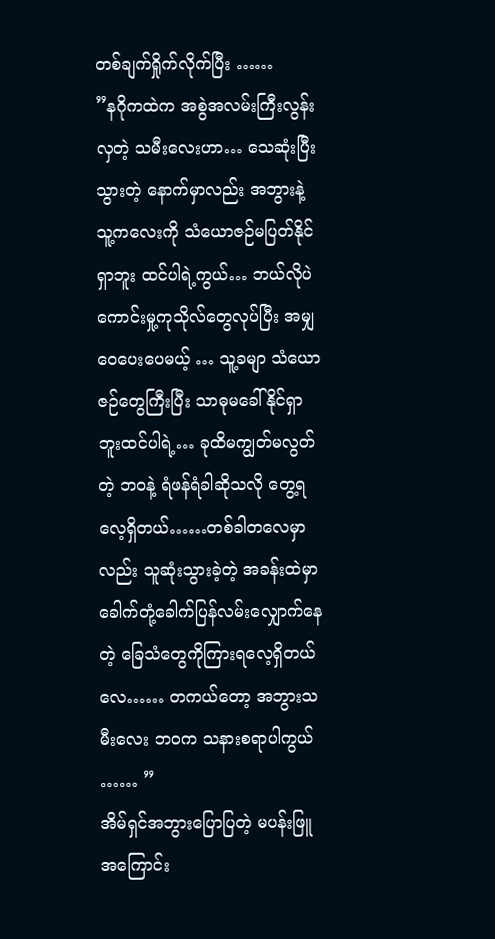တစ်ချက်ရှိုက်လိုက်ပြီး ……
”နဂိုကထဲက အစွဲအလမ်းကြီးလွန်းလှတဲ့ သမီးလေးဟာ… သေဆုံးပြီးသွားတဲ့ နောက်မှာလည်း အဘွားနဲ့ သူ့ကလေးကို သံယောဇဉ်မပြတ်နိုင်ရှာဘူး ထင်ပါရဲ့ကွယ်… ဘယ်လိုပဲ ကောင်းမှု့ကုသိုလ်တွေလုပ်ပြီး အမျှဝေပေးပေမယ့် … သူ့ခမျာ သံယောဇဉ်တွေကြီးပြီး သာဓုမခေါ်နိုင်ရှာဘူးထင်ပါရဲ့… ခုထိမကျွတ်မလွတ်တဲ့ ဘဝနဲ့ ရံဖန်ရံခါဆိုသလို တွေ့ရလေ့ရှိတယ်……တစ်ခါတလေမှာလည်း သူဆုံးသွားခဲ့တဲ့ အခန်းထဲမှာ ခေါက်တုံ့ခေါက်ပြန်လမ်းလျှောက်နေတဲ့ ခြေသံတွေကိုကြားရလေ့ရှိတယ်လေ…… တကယ်တော့ အဘွားသမီးလေး ဘဝက သနားစရာပါကွယ် …… ”
အိမ်ရှင်အဘွားပြောပြတဲ့ မပန်းဖြူ အကြောင်း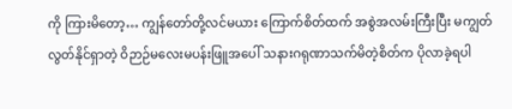ကို ကြားမိတော့… ကျွန်တော်တို့လင်မယား ကြောက်စိတ်ထက် အစွဲအလမ်းကြီးပြီး မကျွတ်လွတ်နိုင်ရှာတဲ့ ဝိဉာဉ်မလေးမပန်းဖြူအပေါ် သနားဂရုဏာသက်မိတဲ့စိတ်က ပိုလာခဲ့ရပါ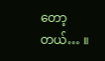တော့တယ်… ။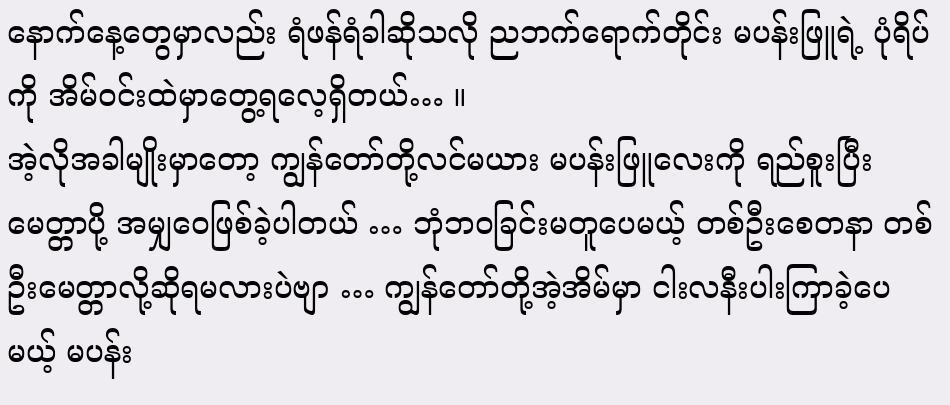နောက်နေ့တွေမှာလည်း ရံဖန်ရံခါဆိုသလို ညဘက်ရောက်တိုင်း မပန်းဖြူရဲ့ ပုံရိပ်ကို အိမ်ဝင်းထဲမှာတွေ့ရလေ့ရှိတယ်… ။
အဲ့လိုအခါမျိုးမှာတော့ ကျွန်တော်တို့လင်မယား မပန်းဖြူလေးကို ရည်စူးပြီး မေတ္တာပို့ အမျှဝေဖြစ်ခဲ့ပါတယ် … ဘုံဘဝခြင်းမတူပေမယ့် တစ်ဦးစေတနာ တစ်ဦးမေတ္တာလို့ဆိုရမလားပဲဗျာ … ကျွန်တော်တို့အဲ့အိမ်မှာ ငါးလနီးပါးကြာခဲ့ပေမယ့် မပန်း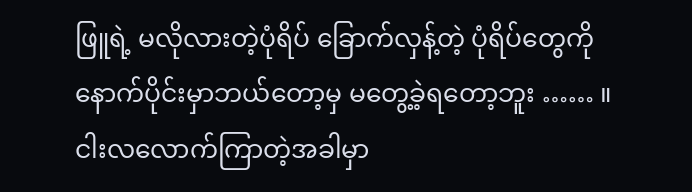ဖြူရဲ့ မလိုလားတဲ့ပုံရိပ် ခြောက်လှန့်တဲ့ ပုံရိပ်တွေကို နောက်ပိုင်းမှာဘယ်တော့မှ မတွေ့ခဲ့ရတော့ဘူး …… ။
ငါးလလောက်ကြာတဲ့အခါမှာ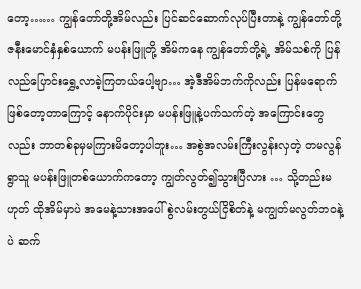တော့…… ကျွန်တော်တို့အိမ်လည်း ပြင်ဆင်ဆောက်လုပ်ပြီးတာနဲ့ ကျွန်တော်တို့ ဇနီးမောင်နှံနှစ်ယောက် မပန်းဖြူတို့ အိမ်ကနေ ကျွန်တော်တို့ရဲ့ အိမ်သစ်ကို ပြန်လည်ပြောင်းရွှေ့လာခဲ့ကြတယ်ပေါ့ဗျာ… အဲ့ဒီအိမ်ဘက်ကိုလည်း ပြန်မရောက်ဖြစ်တော့တာကြောင့် နောက်ပိုင်းမှာ မပန်းဖြူနဲ့ပက်သက်တဲ့ အကြောင်းတွေလည်း ဘာတစ်ခုမှမကြားမိတော့ပါဘူး… အစွဲအလမ်းကြီးလွန်းလှတဲ့ တမလွန်ရွာသူ မပန်းဖြူတစ်ယောက်ကတော့ ကျွတ်လွတ်၍သွားပြီလား … သို့တည်းမဟုတ် ထိုအိမ်မှာပဲ အမေနဲ့သားအပေါ် စွဲလမ်းတွယ်ငြိစိတ်နဲ့ မကျွတ်မလွတ်ဘဝနဲ့ပဲ ဆက်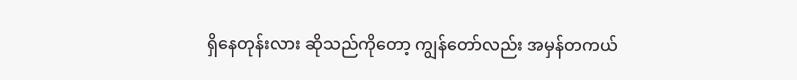ရှိနေတုန်းလား ဆိုသည်ကိုတော့ ကျွန်တော်လည်း အမှန်တကယ်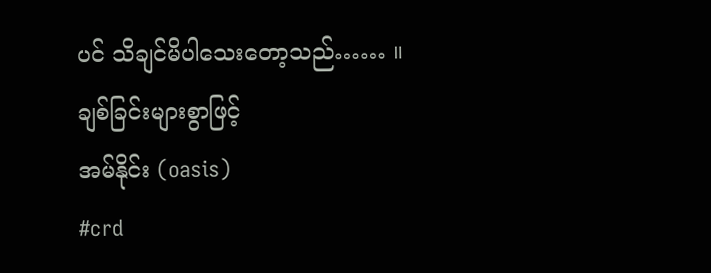ပင် သိချင်မိပါသေးတော့သည်…… ။
ချစ်ခြင်းများစွာဖြင့်
အမ်နိုင်း (oasis)
#crd